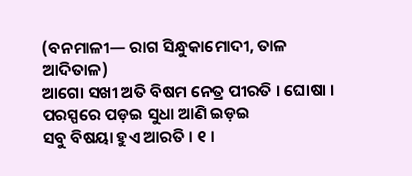(ବନମାଳୀ— ରାଗ ସିନ୍ଧୁକାମୋଦୀ, ତାଳ ଆଦିତାଳ)
ଆଗୋ ସଖୀ ଅତି ବିଷମ ନେତ୍ର ପୀରତି । ଘୋଷା ।
ପରସ୍ପରେ ପଡ଼ଇ ସୁଧା ଆଣି ଇଡ଼ଇ
ସବୁ ବିଷୟା ହୁଏ ଆରତି । ୧ ।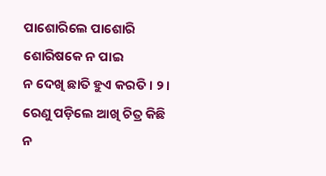ପାଶୋରିଲେ ପାଶୋରି ଶୋରିଷକେ ନ ପାଇ
ନ ଦେଖି ଛାତି ହୁଏ କରତି । ୨ ।
ରେଣୁ ପଡ଼ିଲେ ଆଖି ଚିତ୍ର କିଛି ନ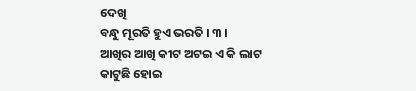ଦେଖି
ବନ୍ଧୁ ମୂରତି ହୁଏ ଭରତି । ୩ ।
ଆଖିର ଆଖି କୀଟ ଅଟଇ ଏ କି ଲାଟ
କାଟୁଛି ହୋଇ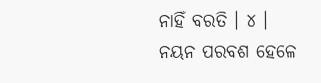ନାହିଁ ବରତି । ୪ ।
ନୟନ ପରବଶ ହେଳେ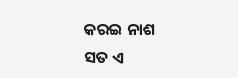କରଇ ନାଶ
ସତ ଏ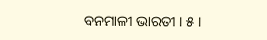ବନମାଳୀ ଭାରତୀ । ୫ ।